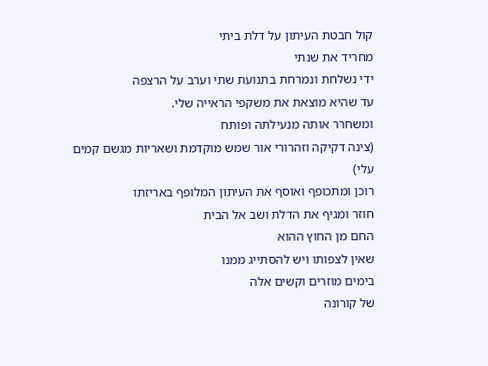קול חבטת העיתון על דלת ביתי
מחריד את שנתי
ידי נשלחת ונמרחת בתנועת שתי וערב על הרצפה
עד שהיא מוצאת את משקפי הראייה שלי.
ומשחרר אותה מנעילתה ופותח
(צינה דקיקה וזהרורי אור שמש מוקדמת ושאריות מגשם קמים עלי)
רוכן ומתכופף ואוסף את העיתון המלופף באריזתו
חוזר ומגיף את הדלת ושב אל הבית
החם מן החוץ ההוא
שאין לצפותו ויש להסתייג ממנו
בימים מוזרים וקשים אלה
של קורונה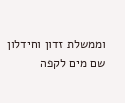וממשלת זדון וחידלון
שם מים לקפה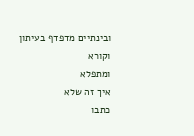ובינתיים מדפדף בעיתון
וקורא
ומתפלא
איך זה שלא
כתבו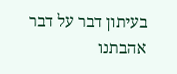בעיתון דבר על דבר אהבתנו